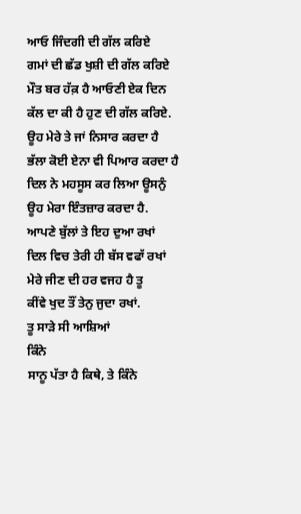ਆਓ ਜਿੰਦਗੀ ਦੀ ਗੱਲ ਕਰਿਏ
ਗਮਾਂ ਦੀ ਛੱਡ ਖੁਸ਼ੀ ਦੀ ਗੱਲ ਕਰਿਏ
ਮੌਤ ਬਰ ਹੱਕ਼ ਹੈ ਆਓਣੀ ਏਕ ਦਿਨ
ਕੱਲ ਦਾ ਕੀ ਹੈ ਹੁਣ ਦੀ ਗੱਲ ਕਰਿਏ.
ਊਹ ਮੇਰੇ ਤੇ ਜਾਂ ਨਿਸਾਰ ਕਰਦਾ ਹੈ
ਭੱਲਾ ਕੋਈ ਏਨਾ ਵੀ ਪਿਆਰ ਕਰਦਾ ਹੈ
ਦਿਲ ਨੇ ਮਹਸੂਸ ਕਰ ਲਿਆ ਊਸਨੁੰ
ਊਹ ਮੇਰਾ ਇੰਤਜ਼ਾਰ ਕਰਦਾ ਹੈ.
ਆਪਣੇ ਬੁੱਲਾਂ ਤੇ ਇਹ ਦੁਆ ਰਖਾਂ
ਦਿਲ ਵਿਚ ਤੇਰੀ ਹੀ ਬੱਸ ਵਫਾੱ ਰਖਾਂ
ਮੇਰੇ ਜੀਣ ਦੀ ਹਰ ਵਜਹ ਹੈ ਤੂ
ਕੀਂਵੇ ਖੁਦ ਤੌਂ ਤੇਨੁ ਜੁਦਾ ਰਖਾਂ.
ਤੂ ਸਾੜੇ ਸੀ ਆਸ਼ਿਆਂ
ਕਿੰਨੇ
ਸਾਨੂ ਪੱਤਾ ਹੈ ਕਿਥੇ, ਤੇ ਕਿੰਨੇ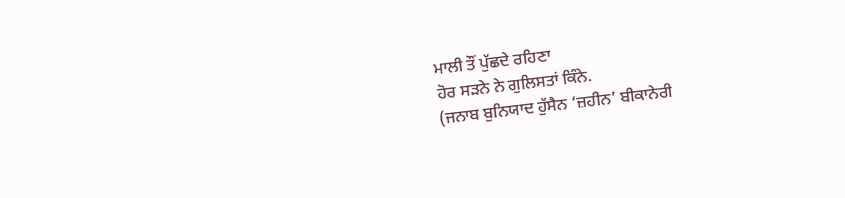ਮਾਲੀ ਤੌਂ ਪੁੱਛਦੇ ਰਹਿਣਾ
ਹੋਰ ਸੜਨੇ ਨੇ ਗੁਲਿਸਤਾਂ ਕਿੰਨੇ.
(ਜਨਾਬ ਬੁਨਿਯਾਦ ਹੁੱਸੈਨ ‘ਜ਼ਹੀਨ’ ਬੀਕਾਨੇਰੀ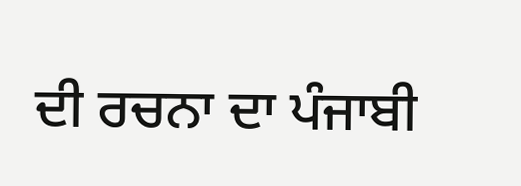ਦੀ ਰਚਨਾ ਦਾ ਪੰਜਾਬੀ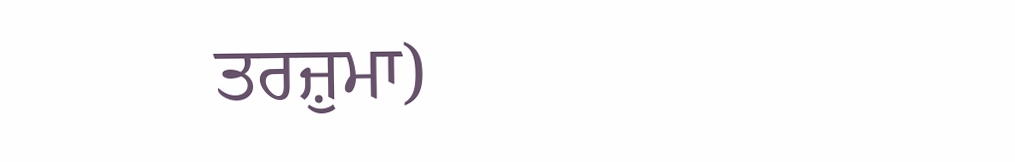ਤਰਜ਼ੁਮਾ)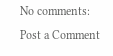No comments:
Post a Comment